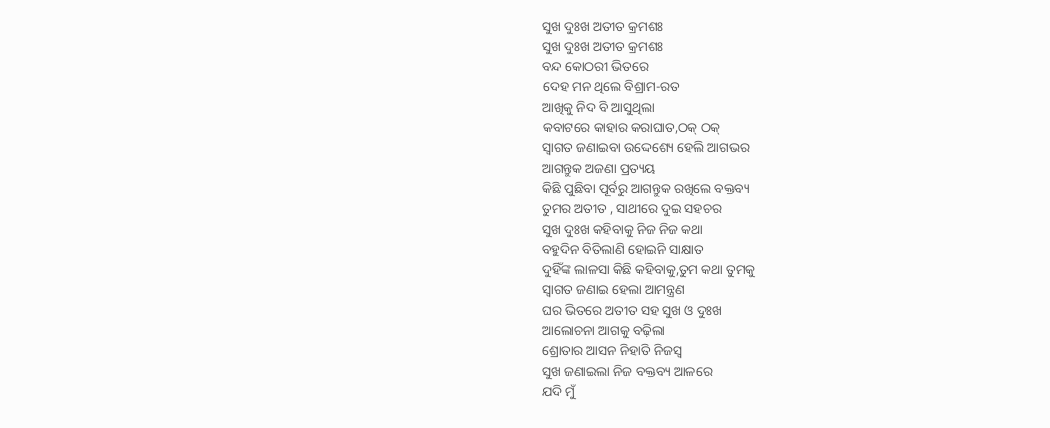ସୁଖ ଦୁଃଖ ଅତୀତ କ୍ରମଶଃ
ସୁଖ ଦୁଃଖ ଅତୀତ କ୍ରମଶଃ
ବନ୍ଦ କୋଠରୀ ଭିତରେ
ଦେହ ମନ ଥିଲେ ବିଶ୍ରାମ-ରତ
ଆଖିକୁ ନିଦ ବି ଆସୁଥିଲା
କବାଟରେ କାହାର କରାଘାତ,ଠକ୍ ଠକ୍
ସ୍ବାଗତ ଜଣାଇବା ଉଦ୍ଦେଶ୍ୟେ ହେଲି ଆଗଭର
ଆଗନ୍ତୁକ ଅଜଣା ପ୍ରତ୍ୟୟ
କିଛି ପୁଛିବା ପୂର୍ବରୁ ଆଗନ୍ତୁକ ରଖିଲେ ବକ୍ତବ୍ୟ
ତୁମର ଅତୀତ , ସାଥୀରେ ଦୁଇ ସହଚର
ସୁଖ ଦୁଃଖ କହିବାକୁ ନିଜ ନିଜ କଥା
ବହୁଦିନ ବିତିଲାଣି ହୋଇନି ସାକ୍ଷାତ
ଦୁହିଁଙ୍କ ଲାଳସା କିଛି କହିବାକୁ,ତୁମ କଥା ତୁମକୁ
ସ୍ବାଗତ ଜଣାଇ ହେଲା ଆମନ୍ତ୍ରଣ
ଘର ଭିତରେ ଅତୀତ ସହ ସୁଖ ଓ ଦୁଃଖ
ଆଲୋଚନା ଆଗକୁ ବଢ଼ିଲା
ଶ୍ରୋତାର ଆସନ ନିହାତି ନିଜସ୍ଵ
ସୁଖ ଜଣାଇଲା ନିଜ ବକ୍ତବ୍ୟ ଆଳରେ
ଯଦି ମୁଁ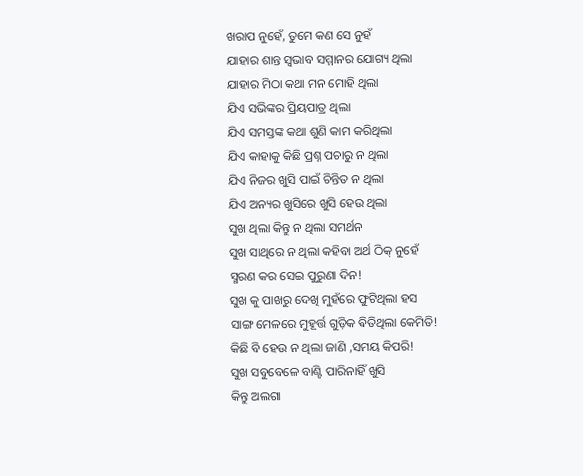ଖରାପ ନୁହେଁ, ତୁମେ କଣ ସେ ନୁହଁ
ଯାହାର ଶାନ୍ତ ସ୍ୱଭାବ ସମ୍ମାନର ଯୋଗ୍ୟ ଥିଲା
ଯାହାର ମିଠା କଥା ମନ ମୋହି ଥିଲା
ଯିଏ ସଭିଙ୍କର ପ୍ରିୟପାତ୍ର ଥିଲା
ଯିଏ ସମସ୍ତଙ୍କ କଥା ଶୁଣି କାମ କରିଥିଲା
ଯିଏ କାହାକୁ କିଛି ପ୍ରଶ୍ନ ପଚାରୁ ନ ଥିଲା
ଯିଏ ନିଜର ଖୁସି ପାଇଁ ଚିନ୍ତିତ ନ ଥିଲା
ଯିଏ ଅନ୍ୟର ଖୁସିରେ ଖୁସି ହେଉ ଥିଲା
ସୁଖ ଥିଲା କିନ୍ତୁ ନ ଥିଲା ସମର୍ଥନ
ସୁଖ ସାଥିରେ ନ ଥିଲା କହିବା ଅର୍ଥ ଠିକ୍ ନୁହେଁ
ସ୍ମରଣ କର ସେଇ ପୁରୁଣା ଦିନ!
ସୁଖ କୁ ପାଖରୁ ଦେଖି ମୁହଁରେ ଫୁଟିଥିଲା ହସ
ସାଙ୍ଗ ମେଳରେ ମୁହୂର୍ତ୍ତ ଗୁଡ଼ିକ ଵିତିଥିଲା କେମିତି!
କିଛି ବି ହେଉ ନ ଥିଲା ଜାଣି ,ସମୟ କିପରି!
ସୁଖ ସବୁବେଳେ ବାଣ୍ଟି ପାରିନାହିଁ ଖୁସି
କିନ୍ତୁ ଅଲଗା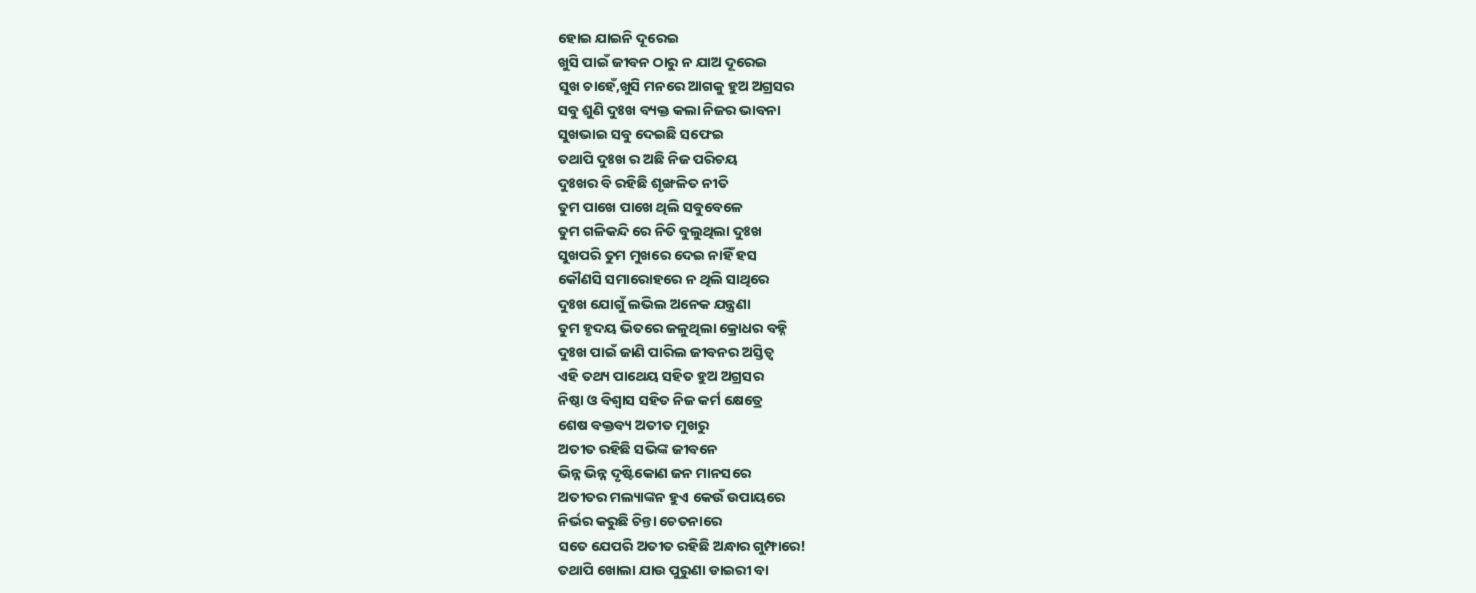ହୋଇ ଯାଇନି ଦୂରେଇ
ଖୁସି ପାଇଁ ଜୀବନ ଠାରୁ ନ ଯାଅ ଦୂରେଇ
ସୁଖ ଚାହେଁ,ଖୁସି ମନରେ ଆଗକୁ ହୁଅ ଅଗ୍ରସର
ସବୁ ଶୁଣି ଦୁଃଖ ବ୍ୟକ୍ତ କଲା ନିଜର ଭାବନା
ସୁଖଭାଇ ସବୁ ଦେଇଛି ସଫେଇ
ତଥାପି ଦୁଃଖ ର ଅଛି ନିଜ ପରିଚୟ
ଦୁଃଖର ବି ରହିଛି ଶୃଙ୍ଖଳିତ ନୀତି
ତୁମ ପାଖେ ପାଖେ ଥିଲି ସବୁବେଳେ
ତୁମ ଗଳିକନ୍ଦି ରେ ନିତି ବୁଲୁଥିଲା ଦୁଃଖ
ସୁଖପରି ତୁମ ମୁଖରେ ଦେଇ ନାହିଁ ହସ
କୌଣସି ସମାରୋହରେ ନ ଥିଲି ସାଥିରେ
ଦୁଃଖ ଯୋଗୁଁ ଲଭିଲ ଅନେକ ଯନ୍ତ୍ରଣା
ତୁମ ହୃଦୟ ଭିତରେ ଜଳୁଥିଲା କ୍ରୋଧର ବହ୍ନି
ଦୁଃଖ ପାଇଁ ଜାଣି ପାରିଲ ଜୀବନର ଅସ୍ତିତ୍ବ
ଏହି ତଥ୍ୟ ପାଥେୟ ସହିତ ହୁଅ ଅଗ୍ରସର
ନିଷ୍ଠା ଓ ବିଶ୍ୱାସ ସହିତ ନିଜ କର୍ମ କ୍ଷେତ୍ରେ
ଶେଷ ବକ୍ତବ୍ୟ ଅତୀତ ମୁଖରୁ
ଅତୀତ ରହିଛି ସଭିଙ୍କ ଜୀବନେ
ଭିନ୍ନ ଭିନ୍ନ ଦୃଷ୍ଟିକୋଣ ଜନ ମାନସରେ
ଅତୀତର ମଲ୍ୟାଙ୍କନ ହୁଏ କେଉଁ ଉପାୟରେ
ନିର୍ଭର କରୁଛି ଚିନ୍ତା ଚେତନାରେ
ସତେ ଯେପରି ଅତୀତ ରହିଛି ଅନ୍ଧାର ଗୁମ୍ଫାରେ!
ତଥାପି ଖୋଲା ଯାଉ ପୁରୁଣା ଡାଇରୀ ବା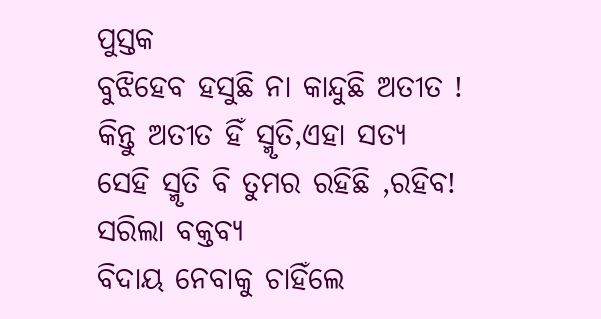ପୁସ୍ତକ
ବୁଝିହେବ ହସୁଛି ନା କାନ୍ଦୁଛି ଅତୀତ !
କିନ୍ତୁ ଅତୀତ ହିଁ ସ୍ମୃତି,ଏହା ସତ୍ୟ
ସେହି ସ୍ମୃତି ବି ତୁମର ରହିଛି ,ରହିବ!
ସରିଲା ବକ୍ତବ୍ୟ
ବିଦାୟ ନେବାକୁ ଚାହିଁଲେ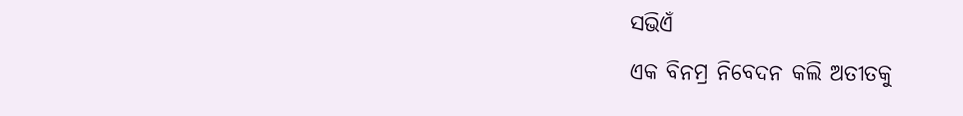ସଭିଏଁ
ଏକ ବିନମ୍ର ନିବେଦନ କଲି ଅତୀତକୁ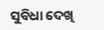ସୁବିଧା ଦେଖି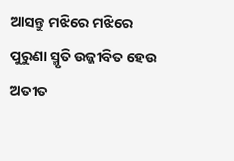ଆସନ୍ତୁ ମଝିରେ ମଝିରେ
ପୁରୁଣା ସ୍ମୃତି ଉଜ୍ଜୀବିତ ହେଉ ଅତୀତ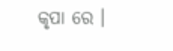କୃପା ରେ ।